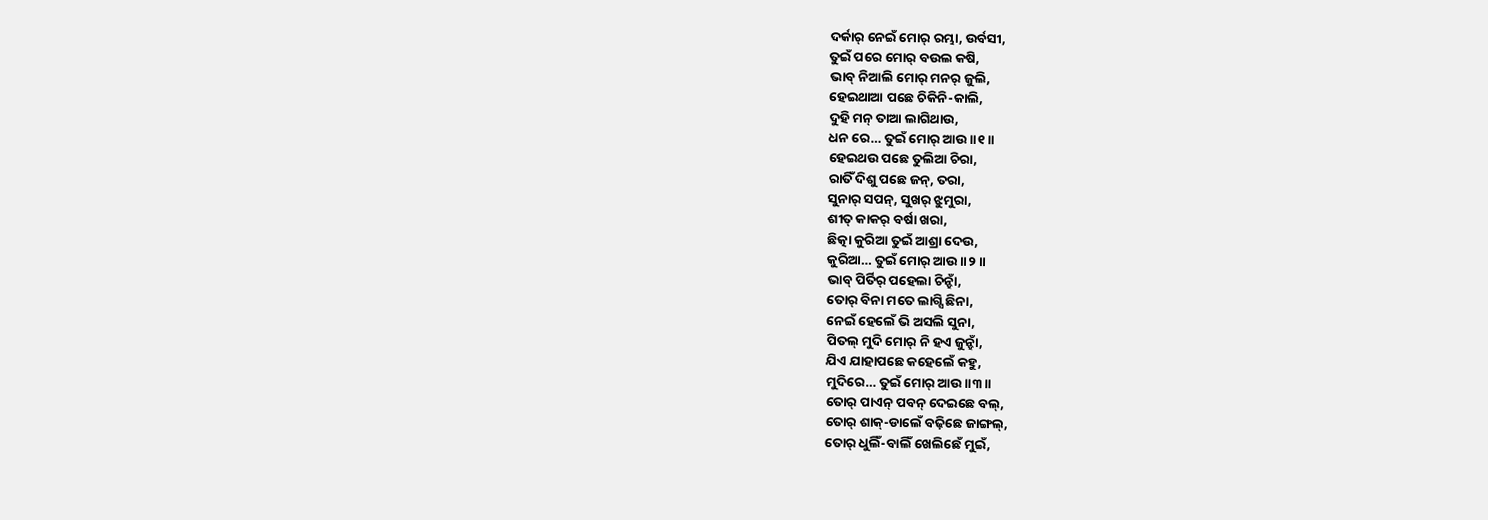ଦର୍କାର୍ ନେଇଁ ମୋର୍ ରମ୍ଭା, ଉର୍ବସୀ,
ତୁଇଁ ପରେ ମୋର୍ ବଉଲ କଷି,
ଭାବ୍ ନିଆଲି ମୋର୍ ମନର୍ ଜୁଲି,
ହେଇଥାଆ ପଛେ ଚିକିନି-କାଲି,
ଦୁହି ମନ୍ ତାଆ ଲାଗିଥାଉ,
ଧନ ରେ… ତୁଇଁ ମୋର୍ ଆଉ ॥୧॥
ହେଇଥଉ ପଛେ ତୁଲିଆ ଚିରା,
ରାତିଁ ଦିଶୁ ପଛେ ଜନ୍, ତରା,
ସୁନାର୍ ସପନ୍, ସୁଖର୍ ଝୁମୁରା,
ଶୀତ୍ କାକର୍ ବର୍ଷା ଖରା,
ଛିତ୍କା କୁରିଆ ତୁଇଁ ଆଶ୍ରା ଦେଉ,
କୁରିଆ… ତୁଇଁ ମୋର୍ ଆଉ ॥୨॥
ଭାବ୍ ପିର୍ତିର୍ ପହେଲା ଚିନ୍ହାଁ,
ତୋର୍ ବିନା ମତେ ଲାଗ୍ସି ଛିନା,
ନେଇଁ ହେଲେଁ ଭି ଅସଲି ସୁନା,
ପିତଲ୍ ମୁଦି ମୋର୍ ନି ହଏ ଜୁନ୍ହାଁ,
ଯିଏ ଯାହାପଛେ କହେଲେଁ କହୁ,
ମୁଦିରେ… ତୁଇଁ ମୋର୍ ଆଉ ॥୩॥
ତୋର୍ ପାଏନ୍ ପବନ୍ ଦେଇଛେ ବଲ୍,
ତୋର୍ ଶାକ୍-ଡାଲେଁ ବଢ଼ିଛେ ଜାଙ୍ଗଲ୍,
ତୋର୍ ଧୁଲିଁ-ବାଲିଁ ଖେଲିଛେଁ ମୁଇଁ,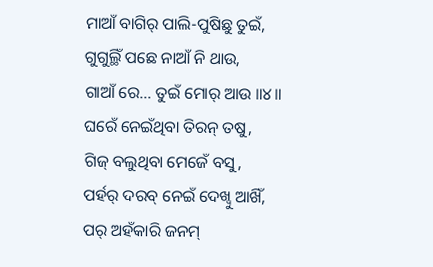ମାଆଁ ବାଗିର୍ ପାଲି-ପୁଷିଛୁ ତୁଇଁ,
ଗୁଗୁଲ୍ଥିଁ ପଛେ ନାଆଁ ନି ଥାଉ,
ଗାଆଁ ରେ… ତୁଇଁ ମୋର୍ ଆଉ ॥୪॥
ଘରେଁ ନେଇଁଥିବା ତିରନ୍ ତଷୁ,
ଗିଜ୍ ବଲୁଥିବା ମେଜେଁ ବସୁ,
ପର୍ହର୍ ଦରବ୍ ନେଇଁ ଦେଖ୍ବୁ ଆଖିଁ,
ପର୍ ଅହଁକାରି ଜନମ୍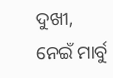ଦୁଖୀ,
ନେଇଁ ମାର୍ବୁ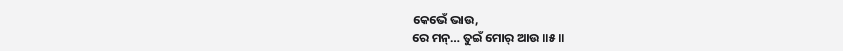କେଭେଁ ଭାଉ,
ରେ ମନ୍… ତୁଇଁ ମୋର୍ ଆଉ ॥୫॥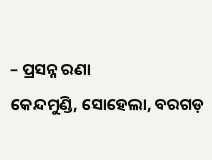– ପ୍ରସନ୍ନ ରଣା
କେନ୍ଦମୁଣ୍ଡି, ସୋହେଲା, ବରଗଡ଼